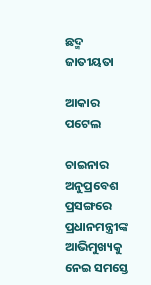ଛଦ୍ମ ଜାତୀୟତା

ଆକାର ପଟେଲ

ଚାଇନାର ଅନୁପ୍ରବେଶ ପ୍ରସଙ୍ଗରେ ପ୍ରଧାନମନ୍ତ୍ରୀଙ୍କ ଆଭିମୁଖ୍ୟକୁ ନେଇ ସମସ୍ତେ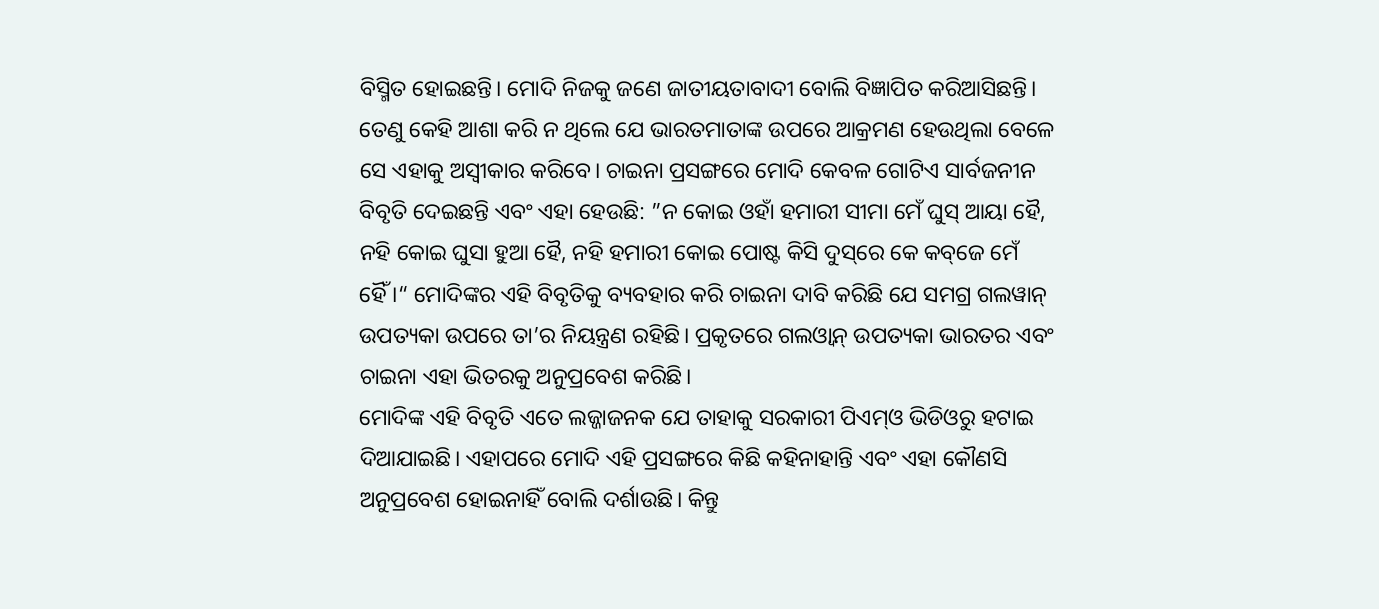ବିସ୍ମିତ ହୋଇଛନ୍ତି। ମୋଦି ନିଜକୁ ଜଣେ ଜାତୀୟତାବାଦୀ ବୋଲି ବିଜ୍ଞାପିତ କରିଆସିଛନ୍ତି। ତେଣୁ କେହି ଆଶା କରି ନ ଥିଲେ ଯେ ଭାରତମାତାଙ୍କ ଉପରେ ଆକ୍ରମଣ ହେଉଥିଲା ବେଳେ ସେ ଏହାକୁ ଅସ୍ବୀକାର କରିବେ। ଚାଇନା ପ୍ରସଙ୍ଗରେ ମୋଦି କେବଳ ଗୋଟିଏ ସାର୍ବଜନୀନ ବିବୃତି ଦେଇଛନ୍ତି ଏବଂ ଏହା ହେଉଛି: ”ନ କୋଇ ଓହାଁ ହମାରୀ ସୀମା ମେଁ ଘୁସ୍‌ ଆୟା ହୈ, ନହି କୋଇ ଘୁସା ହୁଆ ହୈ, ନହି ହମାରୀ କୋଇ ପୋଷ୍ଟ କିସି ଦୁସ୍‌ରେ କେ କବ୍‌ଜେ ମେଁ ହୈଁ।“ ମୋଦିଙ୍କର ଏହି ବିବୃତିକୁ ବ୍ୟବହାର କରି ଚାଇନା ଦାବି କରିଛି ଯେ ସମଗ୍ର ଗଲୱାନ୍‌ ଉପତ୍ୟକା ଉପରେ ତା’ର ନିୟନ୍ତ୍ରଣ ରହିଛି। ପ୍ରକୃତରେ ଗଲଓ୍ବାନ୍‌ ଉପତ୍ୟକା ଭାରତର ଏବଂ ଚାଇନା ଏହା ଭିତରକୁ ଅନୁପ୍ରବେଶ କରିଛି।
ମୋଦିଙ୍କ ଏହି ବିବୃତି ଏତେ ଲଜ୍ଜାଜନକ ଯେ ତାହାକୁ ସରକାରୀ ପିଏମ୍‌ଓ ଭିଡିଓରୁ ହଟାଇ ଦିଆଯାଇଛି। ଏହାପରେ ମୋଦି ଏହି ପ୍ରସଙ୍ଗରେ କିଛି କହିନାହାନ୍ତି ଏବଂ ଏହା କୌଣସି ଅନୁପ୍ରବେଶ ହୋଇନାହିଁ ବୋଲି ଦର୍ଶାଉଛି। କିନ୍ତୁ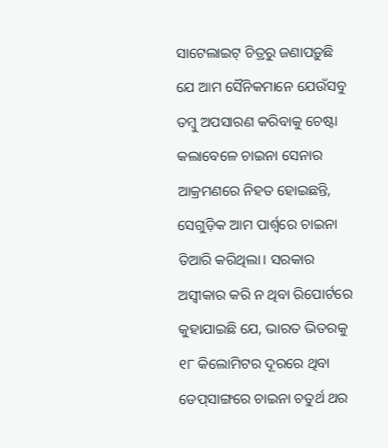ସାଟେଲାଇଟ୍‌ ଚିତ୍ରରୁ ଜଣାପଡ଼ୁଛି ଯେ ଆମ ସୈନିକମାନେ ଯେଉଁସବୁ ତମ୍ବୁ ଅପସାରଣ କରିବାକୁ ଚେଷ୍ଟା କଲାବେଳେ ଚାଇନା ସେନାର ଆକ୍ରମଣରେ ନିହତ ହୋଇଛନ୍ତି, ସେଗୁଡ଼ିକ ଆମ ପାର୍ଶ୍ୱରେ ଚାଇନା ତିଆରି କରିଥିଲା। ସରକାର ଅସ୍ବୀକାର କରି ନ ଥିବା ରିପୋର୍ଟରେ କୁହାଯାଇଛି ଯେ, ଭାରତ ଭିତରକୁ ୧୮ କିଲୋମିଟର ଦୂରରେ ଥିବା ଡେପ୍‌ସାଙ୍ଗରେ ଚାଇନା ଚତୁର୍ଥ ଥର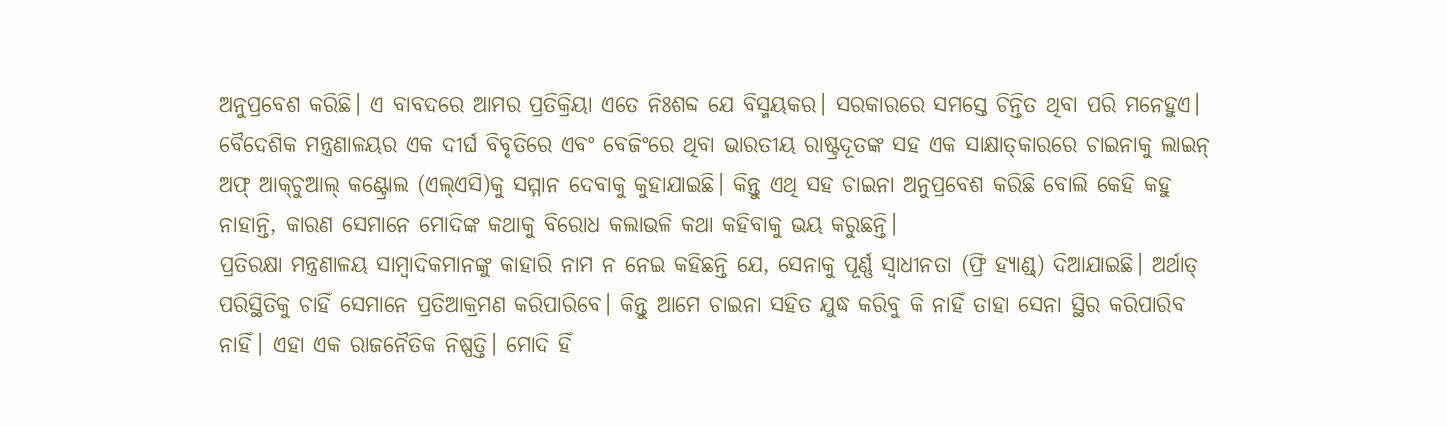ଅନୁପ୍ରବେଶ କରିଛି। ଏ ବାବଦରେ ଆମର ପ୍ରତିକ୍ରିୟା ଏତେ ନିଃଶବ୍ଦ ଯେ ବିସ୍ମୟକର। ସରକାରରେ ସମସ୍ତେ ଚିନ୍ତିତ ଥିବା ପରି ମନେହୁଏ। ବୈଦେଶିକ ମନ୍ତ୍ରଣାଳୟର ଏକ ଦୀର୍ଘ ବିବୃତିରେ ଏବଂ ବେଜିଂରେ ଥିବା ଭାରତୀୟ ରାଷ୍ଟ୍ରଦୂତଙ୍କ ସହ ଏକ ସାକ୍ଷାତ୍‌କାରରେ ଚାଇନାକୁ ଲାଇନ୍‌ ଅଫ୍‌ ଆକ୍‌ଚୁଆଲ୍‌ କଣ୍ଟ୍ରୋଲ (ଏଲ୍‌ଏସି)କୁ ସମ୍ମାନ ଦେବାକୁ କୁହାଯାଇଛି। କିନ୍ତୁ ଏଥି ସହ ଚାଇନା ଅନୁପ୍ରବେଶ କରିଛି ବୋଲି କେହି କହୁ ନାହାନ୍ତି, କାରଣ ସେମାନେ ମୋଦିଙ୍କ କଥାକୁ ବିରୋଧ କଲାଭଳି କଥା କହିବାକୁ ଭୟ କରୁଛନ୍ତି।
ପ୍ରତିରକ୍ଷା ମନ୍ତ୍ରଣାଳୟ ସାମ୍ବାଦିକମାନଙ୍କୁ କାହାରି ନାମ ନ ନେଇ କହିଛନ୍ତି ଯେ, ସେନାକୁ ପୂର୍ଣ୍ଣ ସ୍ବାଧୀନତା (ଫ୍ରି ହ୍ୟାଣ୍ଡ୍‌) ଦିଆଯାଇଛି। ଅର୍ଥାତ୍‌ ପରିସ୍ଥିତିକୁ ଚାହିଁ ସେମାନେ ପ୍ରତିଆକ୍ରମଣ କରିପାରିବେ। କିନ୍ତୁ ଆମେ ଚାଇନା ସହିତ ଯୁଦ୍ଧ କରିବୁ କି ନାହିଁ ତାହା ସେନା ସ୍ଥିର କରିପାରିବ ନାହିଁ। ଏହା ଏକ ରାଜନୈତିକ ନିଷ୍ପତ୍ତି। ମୋଦି ହିଁ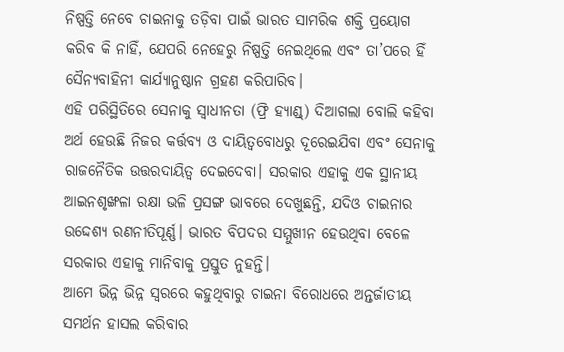ନିଷ୍ପତ୍ତି ନେବେ ଚାଇନାକୁ ତଡ଼ିବା ପାଇଁ ଭାରତ ସାମରିକ ଶକ୍ତି ପ୍ରୟୋଗ କରିବ କି ନାହିଁ, ଯେପରି ନେହେରୁ ନିଷ୍ପତ୍ତି ନେଇଥିଲେ ଏବଂ ତା’ପରେ ହିଁ ସୈନ୍ୟବାହିନୀ କାର୍ଯ୍ୟାନୁଷ୍ଠାନ ଗ୍ରହଣ କରିପାରିବ।
ଏହି ପରିସ୍ଥିତିରେ ସେନାକୁ ସ୍ବାଧୀନତା (ଫ୍ରି ହ୍ୟାଣ୍ଡ୍‌) ଦିଆଗଲା ବୋଲି କହିବା ଅର୍ଥ ହେଉଛି ନିଜର କର୍ତ୍ତବ୍ୟ ଓ ଦାୟିତ୍ୱବୋଧରୁ ଦୂରେଇଯିବା ଏବଂ ସେନାକୁ ରାଜନୈତିକ ଉତ୍ତରଦାୟିତ୍ୱ ଦେଇଦେବା। ସରକାର ଏହାକୁ ଏକ ସ୍ଥାନୀୟ ଆଇନଶୃଙ୍ଖଳା ରକ୍ଷା ଭଳି ପ୍ରସଙ୍ଗ ଭାବରେ ଦେଖୁଛନ୍ତି, ଯଦିଓ ଚାଇନାର ଉଦ୍ଦେଶ୍ୟ ରଣନୀତିପୂର୍ଣ୍ଣ। ଭାରତ ବିପଦର ସମ୍ମୁଖୀନ ହେଉଥିବା ବେଳେ ସରକାର ଏହାକୁ ମାନିବାକୁ ପ୍ରସ୍ତୁତ ନୁହନ୍ତି।
ଆମେ ଭିନ୍ନ ଭିନ୍ନ ସ୍ବରରେ କହୁଥିବାରୁ ଚାଇନା ବିରୋଧରେ ଅନ୍ତର୍ଜାତୀୟ ସମର୍ଥନ ହାସଲ କରିବାର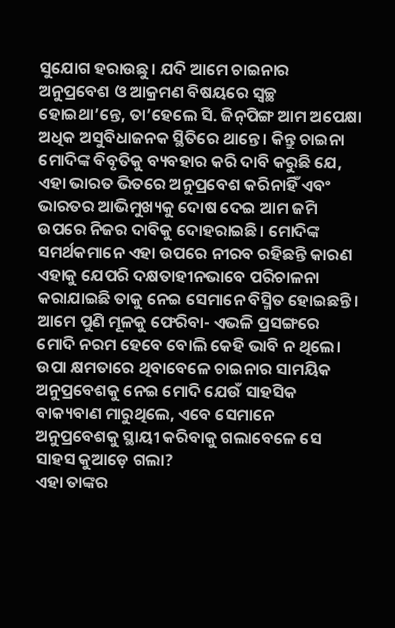ସୁଯୋଗ ହରାଉଛୁ। ଯଦି ଆମେ ଚାଇନାର ଅନୁପ୍ରବେଶ ଓ ଆକ୍ରମଣ ବିଷୟରେ ସ୍ବଚ୍ଛ ହୋଇଥା’ନ୍ତେ, ତା’ହେଲେ ସି. ଜିନ୍‌ପିଙ୍ଗ ଆମ ଅପେକ୍ଷା ଅଧିକ ଅସୁବିଧାଜନକ ସ୍ଥିତିରେ ଥାନ୍ତେ। କିନ୍ତୁ ଚାଇନା ମୋଦିଙ୍କ ବିବୃତିକୁ ବ୍ୟବହାର କରି ଦାବି କରୁଛି ଯେ, ଏହା ଭାରତ ଭିତରେ ଅନୁପ୍ରବେଶ କରିନାହିଁ ଏବଂ ଭାରତର ଆଭିମୁଖ୍ୟକୁ ଦୋଷ ଦେଇ ଆମ ଜମି ଉପରେ ନିଜର ଦାବିକୁ ଦୋହରାଇଛି। ମୋଦିଙ୍କ ସମର୍ଥକମାନେ ଏହା ଉପରେ ନୀରବ ରହିଛନ୍ତି କାରଣ ଏହାକୁ ଯେପରି ଦକ୍ଷତାହୀନଭାବେ ପରିଚାଳନା କରାଯାଇଛି ତାକୁ ନେଇ ସେମାନେ ବିସ୍ମିତ ହୋଇଛନ୍ତି।
ଆମେ ପୁଣି ମୂଳକୁ ଫେରିବା- ଏଭଳି ପ୍ରସଙ୍ଗରେ ମୋଦି ନରମ ହେବେ ବୋଲି କେହି ଭାବି ନ ଥିଲେ। ଉପା କ୍ଷମତାରେ ଥିବାବେଳେ ଚାଇନାର ସାମୟିକ ଅନୁପ୍ରବେଶକୁ ନେଇ ମୋଦି ଯେଉଁ ସାହସିକ ବାକ୍ୟବାଣ ମାରୁଥିଲେ, ଏବେ ସେମାନେ ଅନୁପ୍ରବେଶକୁ ସ୍ଥାୟୀ କରିବାକୁ ଗଲାବେଳେ ସେ ସାହସ କୁଆଡ଼େ ଗଲା?
ଏହା ତାଙ୍କର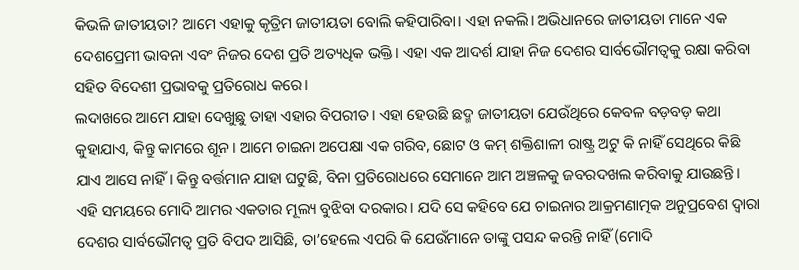କିଭଳି ଜାତୀୟତା? ଆମେ ଏହାକୁ କୃତ୍ରିମ ଜାତୀୟତା ବୋଲି କହିପାରିବା। ଏହା ନକଲି। ଅଭିଧାନରେ ଜାତୀୟତା ମାନେ ଏକ ଦେଶପ୍ରେମୀ ଭାବନା ଏବଂ ନିଜର ଦେଶ ପ୍ରତି ଅତ୍ୟଧିକ ଭକ୍ତି। ଏହା ଏକ ଆଦର୍ଶ ଯାହା ନିଜ ଦେଶର ସାର୍ବଭୌମତ୍ୱକୁ ରକ୍ଷା କରିବା ସହିତ ବିଦେଶୀ ପ୍ରଭାବକୁ ପ୍ରତିରୋଧ କରେ।
ଲଦାଖରେ ଆମେ ଯାହା ଦେଖୁଛୁ ତାହା ଏହାର ବିପରୀତ। ଏହା ହେଉଛି ଛଦ୍ମ ଜାତୀୟତା ଯେଉଁଥିରେ କେବଳ ବଡ଼ବଡ଼ କଥା କୁହାଯାଏ, କିନ୍ତୁ କାମରେ ଶୂନ। ଆମେ ଚାଇନା ଅପେକ୍ଷା ଏକ ଗରିବ, ଛୋଟ ଓ କମ୍‌ ଶକ୍ତିଶାଳୀ ରାଷ୍ଟ୍ର ଅଟୁ କି ନାହିଁ ସେଥିରେ କିଛି ଯାଏ ଆସେ ନାହିଁ। କିନ୍ତୁ ବର୍ତ୍ତମାନ ଯାହା ଘଟୁଛି, ବିନା ପ୍ରତିରୋଧରେ ସେମାନେ ଆମ ଅଞ୍ଚଳକୁ ଜବରଦଖଲ କରିବାକୁ ଯାଉଛନ୍ତି। ଏହି ସମୟରେ ମୋଦି ଆମର ଏକତାର ମୂଲ୍ୟ ବୁଝିବା ଦରକାର। ଯଦି ସେ କହିବେ ଯେ ଚାଇନାର ଆକ୍ରମଣାତ୍ମକ ଅନୁପ୍ରବେଶ ଦ୍ୱାରା ଦେଶର ସାର୍ବଭୌମତ୍ୱ ପ୍ରତି ବିପଦ ଆସିଛି, ତା’ହେଲେ ଏପରି କି ଯେଉଁମାନେ ତାଙ୍କୁ ପସନ୍ଦ କରନ୍ତି ନାହିଁ (ମୋଦି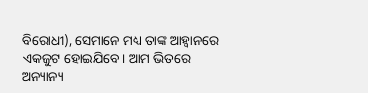ବିରୋଧୀ), ସେମାନେ ମଧ୍ୟ ତାଙ୍କ ଆହ୍ବାନରେ ଏକଜୁଟ ହୋଇଯିବେ। ଆମ ଭିତରେ ଅନ୍ୟାନ୍ୟ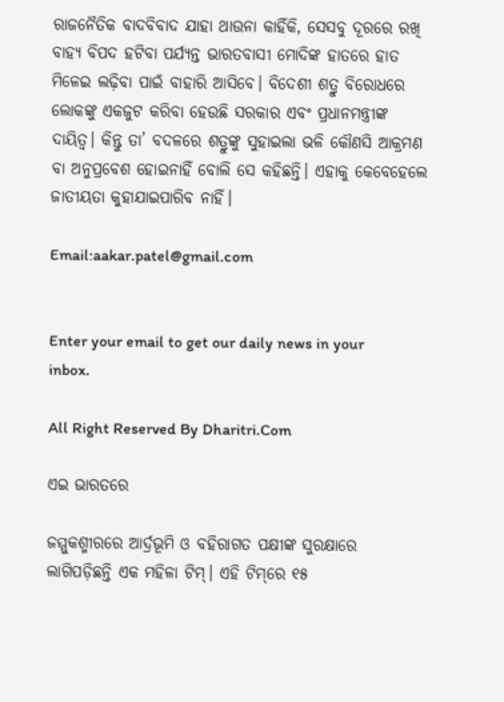ରାଜନୈତିକ ବାଦବିବାଦ ଯାହା ଥାଉନା କାହିଁକି, ସେସବୁ ଦୂରରେ ରଖି ବାହ୍ୟ ବିପଦ ହଟିବା ପର୍ଯ୍ୟନ୍ତ ଭାରତବାସୀ ମୋଦିଙ୍କ ହାତରେ ହାତ ମିଳେଇ ଲଢ଼ିବା ପାଇଁ ବାହାରି ଆସିବେ। ବିଦେଶୀ ଶତ୍ରୁ ବିରୋଧରେ ଲୋକଙ୍କୁ ଏକଜୁଟ କରିବା ହେଉଛି ସରକାର ଏବଂ ପ୍ରଧାନମନ୍ତ୍ରୀଙ୍କ ଦାୟିତ୍ୱ। କିନ୍ତୁ ତା’ ବଦଳରେ ଶତ୍ରୁଙ୍କୁ ସୁହାଇଲା ଭଳି କୌଣସି ଆକ୍ରମଣ ବା ଅନୁପ୍ରବେଶ ହୋଇନାହିଁ ବୋଲି ସେ କହିଛନ୍ତି। ଏହାକୁ କେବେହେଲେ ଜାତୀୟତା କୁହାଯାଇପାରିବ ନାହିଁ।

Email:aakar.patel@gmail.com


Enter your email to get our daily news in your inbox.

All Right Reserved By Dharitri.Com

ଏଇ ଭାରତରେ

ଜମ୍ମୁକଶ୍ମୀରରେ ଆର୍ଦ୍ରଭୂମି ଓ ବହିରାଗତ ପକ୍ଷୀଙ୍କ ସୁରକ୍ଷାରେ ଲାଗିପଡ଼ିଛନ୍ତି ଏକ ମହିଳା ଟିମ୍‌। ଏହି ଟିମ୍‌ରେ ୧୫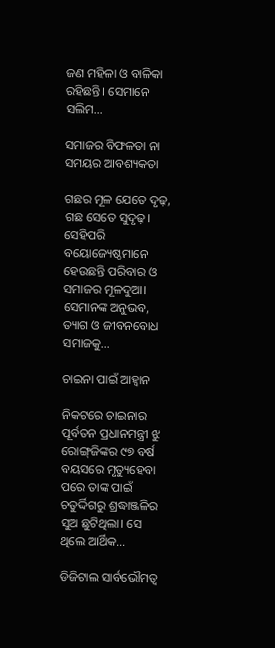ଜଣ ମହିଳା ଓ ବାଳିକା ରହିଛନ୍ତି। ସେମାନେ ସଲିମ…

ସମାଜର ବିଫଳତା ନା ସମୟର ଆବଶ୍ୟକତା

ଗଛର ମୂଳ ଯେତେ ଦୃଢ଼, ଗଛ ସେତେ ସୁଦୃଢ଼। ସେହିପରି ବୟୋଜ୍ୟେଷ୍ଠମାନେ ହେଉଛନ୍ତି ପରିବାର ଓ ସମାଜର ମୂଳଦୁଆ। ସେମାନଙ୍କ ଅନୁଭବ, ତ୍ୟାଗ ଓ ଜୀବନବୋଧ ସମାଜକୁ…

ଚାଇନା ପାଇଁ ଆହ୍ବାନ

ନିକଟରେ ଚାଇନାର ପୂର୍ବତନ ପ୍ରଧାନମନ୍ତ୍ରୀ ଝୁ ରୋଙ୍ଗ୍‌ଜିଙ୍କର ୯୭ ବର୍ଷ ବୟସରେ ମୃତ୍ୟୁହେବା ପରେ ତାଙ୍କ ପାଇଁ ଚତୁର୍ଦ୍ଦିଗରୁ ଶ୍ରଦ୍ଧାଞ୍ଜଳିର ସୁଅ ଛୁଟିଥିଲା। ସେ ଥିଲେ ଆର୍ଥିକ…

ଡିଜିଟାଲ ସାର୍ବଭୌମତ୍ୱ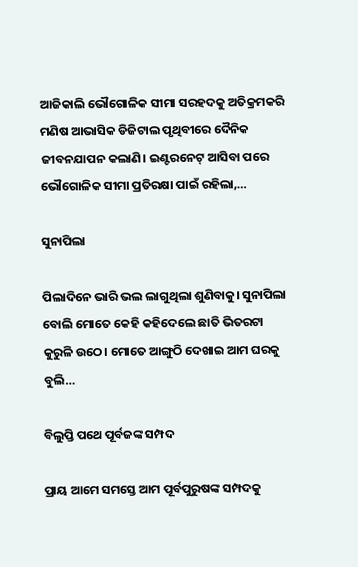ଆଜିକାଲି ଭୌଗୋଳିକ ସୀମା ସରହଦକୁ ଅତିକ୍ରମକରି ମଣିଷ ଆଭାସିକ ଡିଜିଟାଲ ପୃଥିବୀରେ ଦୈନିକ ଜୀବନଯାପନ କଲାଣି। ଇଣ୍ଟରନେଟ୍‌ ଆସିବା ପରେ ଭୌଗୋଳିକ ସୀମା ପ୍ରତିରକ୍ଷା ପାଇଁ ରହିଲା,…

ସୁନାପିଲା

ପିଲାଦିନେ ଭାରି ଭଲ ଲାଗୁଥିଲା ଶୁଣିବାକୁ। ସୁନାପିଲା ବୋଲି ମୋତେ କେହି କହିଦେଲେ ଛାତି ଭିତରଟା କୁରୁଳି ଉଠେ। ମୋତେ ଆଙ୍ଗୁଠି ଦେଖାଇ ଆମ ଘରକୁ ବୁଲି…

ବିଲୁପ୍ତି ପଥେ ପୂର୍ବଜଙ୍କ ସମ୍ପଦ

ପ୍ରାୟ ଆମେ ସମସ୍ତେ ଆମ ପୂର୍ବପୁରୁଷଙ୍କ ସମ୍ପଦକୁ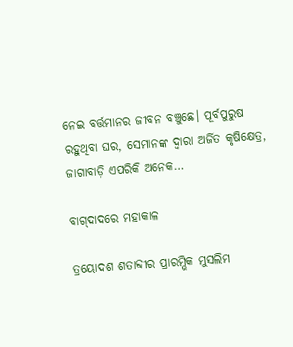ନେଇ ବର୍ତ୍ତମାନର ଜୀବନ ବଞ୍ଚୁଛେ। ପୂର୍ବପୁରୁଷ ରହୁଥିବା ଘର, ସେମାନଙ୍କ ଦ୍ୱାରା ଅର୍ଜିତ କୃଷିକ୍ଷେତ୍ର, ଜାଗାବାଡ଼ି ଏପରିକି ଅନେକ…

ବାଗ୍‌ଦାଦରେ ମହାକାଳ

ତ୍ରୟୋଦଶ ଶତାବ୍ଦୀର ପ୍ରାରମ୍ଭିକ ମୁସଲିମ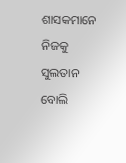ଶାସକମାନେ ନିଜକୁ ସୁଲତାନ ବୋଲି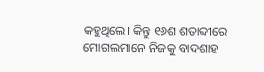କହୁଥିଲେ। କିନ୍ତୁ ୧୬ଶ ଶତାବ୍ଦୀରେ ମୋଗଲମାନେ ନିଜକୁ ବାଦଶାହ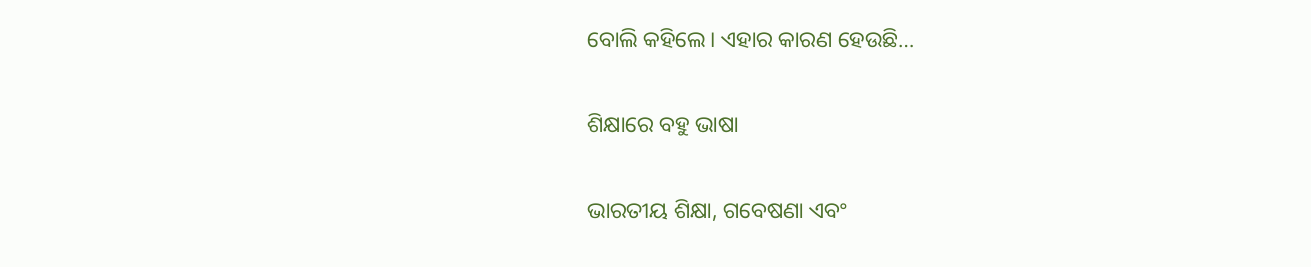ବୋଲି କହିଲେ। ଏହାର କାରଣ ହେଉଛି…

ଶିକ୍ଷାରେ ବହୁ ଭାଷା

ଭାରତୀୟ ଶିକ୍ଷା, ଗବେଷଣା ଏବଂ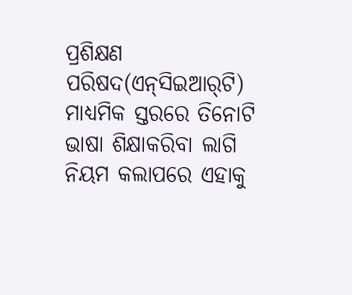ପ୍ରଶିକ୍ଷଣ ପରିଷଦ(ଏନ୍‌ସିଇଆର୍‌ଟି) ମାଧ୍ୟମିକ ସ୍ତରରେ ତିନୋଟି ଭାଷା ଶିକ୍ଷାକରିବା ଲାଗି ନିୟମ କଲାପରେ ଏହାକୁ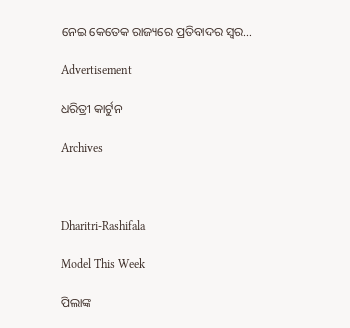ନେଇ କେତେକ ରାଜ୍ୟରେ ପ୍ରତିବାଦର ସ୍ବର…

Advertisement

ଧରିତ୍ରୀ କାର୍ଟୁନ

Archives



Dharitri-Rashifala

Model This Week

ପିଲାଙ୍କ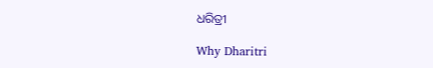ଧରିତ୍ରୀ

Why Dharitri